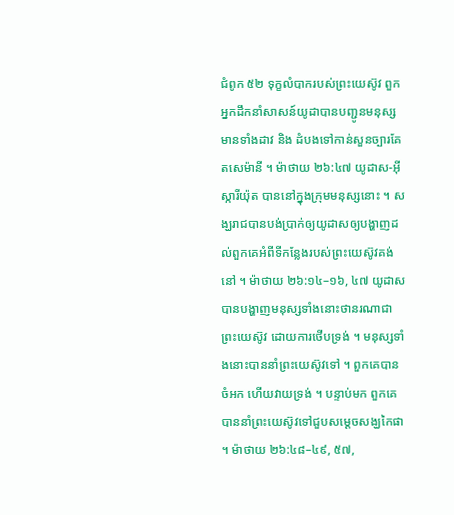ជំពូក ៥២ ទុក្ខលំបាករបស់ព្រះយេស៊ូវ ពួកអ្នកដឹកនាំសាសន៍យូដាបានបញ្ជូនមនុស្សមានទាំងដាវ និង ដំបងទៅកាន់សួនច្បារគែតសេម៉ានី ។ ម៉ាថាយ ២៦:៤៧ យូដាស-អ៊ីស្ការីយ៉ុត បាននៅក្នុងក្រុមមនុស្សនោះ ។ សង្ឃរាជបានបង់ប្រាក់ឲ្យយូដាសឲ្យបង្ហាញដល់ពួកគេអំពីទីកន្លែងរបស់ព្រះយេស៊ូវគង់នៅ ។ ម៉ាថាយ ២៦:១៤–១៦, ៤៧ យូដាសបានបង្ហាញមនុស្សទាំងនោះថានរណាជាព្រះយេស៊ូវ ដោយការថើបទ្រង់ ។ មនុស្សទាំងនោះបាននាំព្រះយេស៊ូវទៅ ។ ពួកគេបានចំអក ហើយវាយទ្រង់ ។ បន្ទាប់មក ពួកគេបាននាំព្រះយេស៊ូវទៅជួបសម្ដេចសង្ឃកៃផា ។ ម៉ាថាយ ២៦:៤៨–៤៩, ៥៧,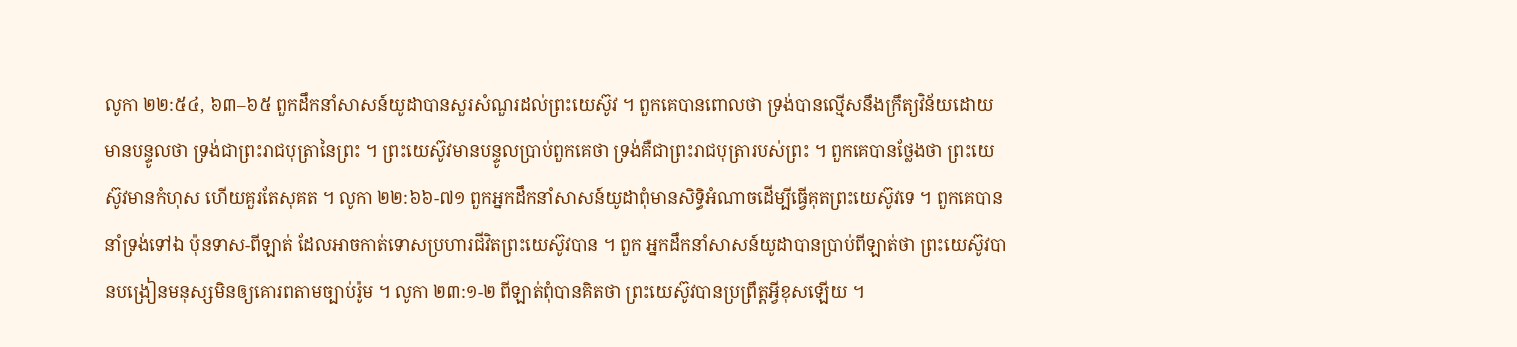លូកា ២២:៥៤, ៦៣–៦៥ ពួកដឹកនាំសាសន៍យូដាបានសួរសំណួរដល់ព្រះយេស៊ូវ ។ ពួកគេបានពោលថា ទ្រង់បានល្មើសនឹងក្រឹត្យវិន័យដោយមានបន្ទូលថា ទ្រង់ជាព្រះរាជបុត្រានៃព្រះ ។ ព្រះយេស៊ូវមានបន្ទូលប្រាប់ពួកគេថា ទ្រង់គឺជាព្រះរាជបុត្រារបស់ព្រះ ។ ពួកគេបានថ្លែងថា ព្រះយេស៊ូវមានកំហុស ហើយគួរតែសុគត ។ លូកា ២២:៦៦-៧១ ពួកអ្នកដឹកនាំសាសន៍យូដាពុំមានសិទ្ធិអំណាចដើម្បីធ្វើគុតព្រះយេស៊ូវទេ ។ ពួកគេបាននាំទ្រង់ទៅឯ ប៉ុនទាស-ពីឡាត់ ដែលអាចកាត់ទោសប្រហារជីវិតព្រះយេស៊ូវបាន ។ ពួក អ្នកដឹកនាំសាសន៍យូដាបានប្រាប់ពីឡាត់ថា ព្រះយេស៊ូវបានបង្រៀនមនុស្សមិនឲ្យគោរពតាមច្បាប់រ៉ូម ។ លូកា ២៣:១-២ ពីឡាត់ពុំបានគិតថា ព្រះយេស៊ូវបានប្រព្រឹត្តអ្វីខុសឡើយ ។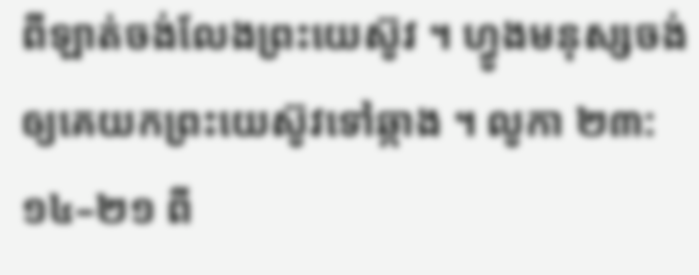ពីឡាត់ចង់លែងព្រះយេស៊ូវ ។ ហ្វូងមនុស្សចង់ឲ្យគេយកព្រះយេស៊ូវទៅឆ្កាង ។ លូកា ២៣:១៤–២១ ពី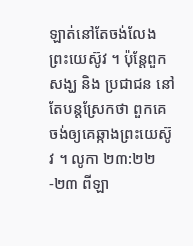ឡាត់នៅតែចង់លែងព្រះយេស៊ូវ ។ ប៉ុន្តែពួកសង្ឃ និង ប្រជាជន នៅតែបន្តស្រែកថា ពួកគេចង់ឲ្យគេឆ្កាងព្រះយេស៊ូវ ។ លូកា ២៣:២២-២៣ ពីឡា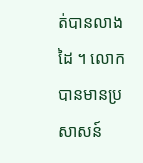ត់បានលាងដៃ ។ លោកបានមានប្រសាសន៍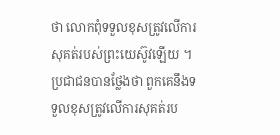ថា លោកពុំទទួលខុសត្រូវលើការសុគត់របស់ព្រះយេស៊ូវឡើយ ។ ប្រជាជនបានថ្លែងថា ពួកគេនឹងទទួលខុសត្រូវលើការសុគត់រប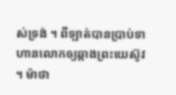ស់ទ្រង់ ។ ពីឡាត់បានប្រាប់ទាហានលោកឲ្យឆ្កាងព្រះយេស៊ូវ ។ ម៉ាថា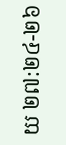យ ២៧:២៤-២៦